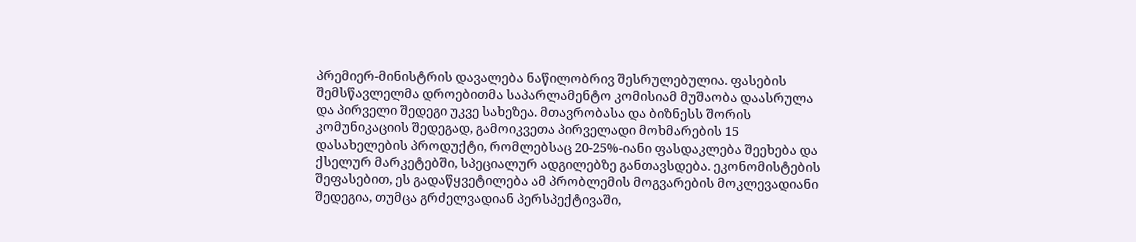პრემიერ-მინისტრის დავალება ნაწილობრივ შესრულებულია. ფასების შემსწავლელმა დროებითმა საპარლამენტო კომისიამ მუშაობა დაასრულა და პირველი შედეგი უკვე სახეზეა. მთავრობასა და ბიზნესს შორის კომუნიკაციის შედეგად, გამოიკვეთა პირველადი მოხმარების 15 დასახელების პროდუქტი, რომლებსაც 20-25%-იანი ფასდაკლება შეეხება და ქსელურ მარკეტებში, სპეციალურ ადგილებზე განთავსდება. ეკონომისტების შეფასებით, ეს გადაწყვეტილება ამ პრობლემის მოგვარების მოკლევადიანი შედეგია, თუმცა გრძელვადიან პერსპექტივაში,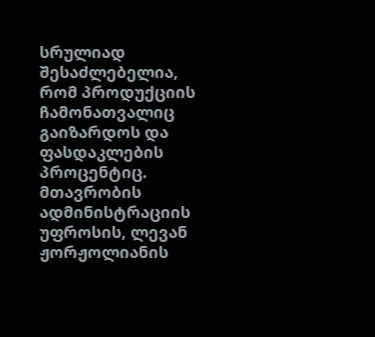სრულიად შესაძლებელია, რომ პროდუქციის ჩამონათვალიც გაიზარდოს და ფასდაკლების პროცენტიც.
მთავრობის ადმინისტრაციის უფროსის, ლევან ჟორჟოლიანის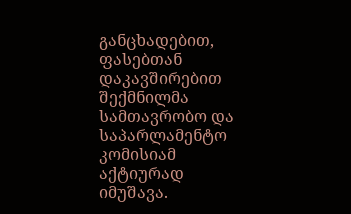განცხადებით, ფასებთან დაკავშირებით შექმნილმა სამთავრობო და საპარლამენტო კომისიამ აქტიურად იმუშავა.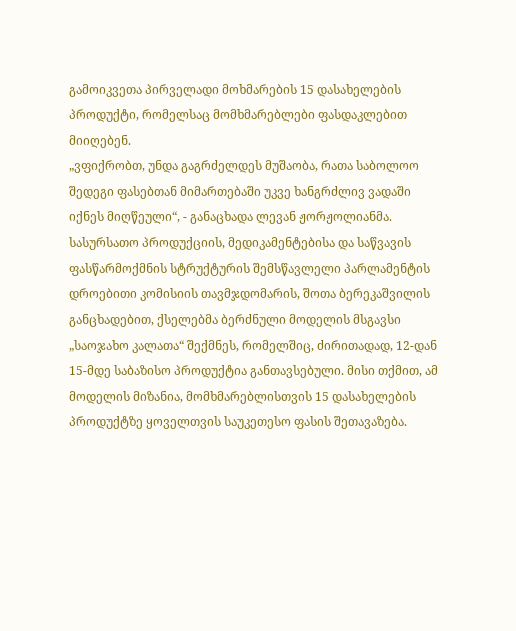გამოიკვეთა პირველადი მოხმარების 15 დასახელების პროდუქტი, რომელსაც მომხმარებლები ფასდაკლებით მიიღებენ.
„ვფიქრობთ, უნდა გაგრძელდეს მუშაობა, რათა საბოლოო შედეგი ფასებთან მიმართებაში უკვე ხანგრძლივ ვადაში იქნეს მიღწეული“, - განაცხადა ლევან ჟორჟოლიანმა.
სასურსათო პროდუქციის, მედიკამენტებისა და საწვავის ფასწარმოქმნის სტრუქტურის შემსწავლელი პარლამენტის დროებითი კომისიის თავმჯდომარის, შოთა ბერეკაშვილის განცხადებით, ქსელებმა ბერძნული მოდელის მსგავსი „საოჯახო კალათა“ შექმნეს, რომელშიც, ძირითადად, 12-დან 15-მდე საბაზისო პროდუქტია განთავსებული. მისი თქმით, ამ მოდელის მიზანია, მომხმარებლისთვის 15 დასახელების პროდუქტზე ყოველთვის საუკეთესო ფასის შეთავაზება.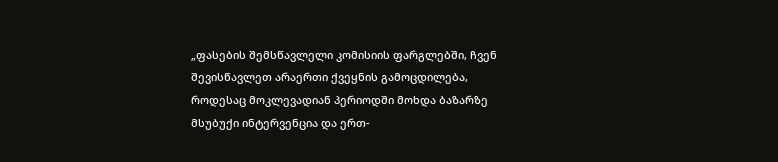„ფასების შემსწავლელი კომისიის ფარგლებში, ჩვენ შევისწავლეთ არაერთი ქვეყნის გამოცდილება, როდესაც მოკლევადიან პერიოდში მოხდა ბაზარზე მსუბუქი ინტერვენცია და ერთ-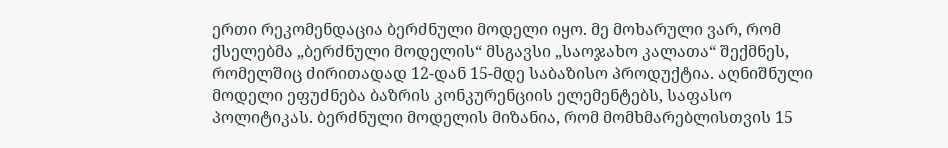ერთი რეკომენდაცია ბერძნული მოდელი იყო. მე მოხარული ვარ, რომ ქსელებმა „ბერძნული მოდელის“ მსგავსი „საოჯახო კალათა“ შექმნეს, რომელშიც ძირითადად 12-დან 15-მდე საბაზისო პროდუქტია. აღნიშნული მოდელი ეფუძნება ბაზრის კონკურენციის ელემენტებს, საფასო პოლიტიკას. ბერძნული მოდელის მიზანია, რომ მომხმარებლისთვის 15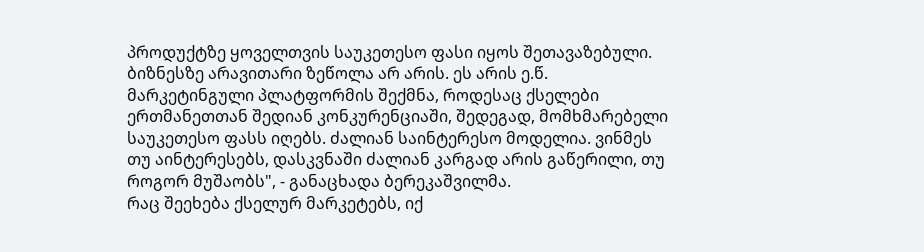პროდუქტზე ყოველთვის საუკეთესო ფასი იყოს შეთავაზებული.
ბიზნესზე არავითარი ზეწოლა არ არის. ეს არის ე.წ. მარკეტინგული პლატფორმის შექმნა, როდესაც ქსელები ერთმანეთთან შედიან კონკურენციაში, შედეგად, მომხმარებელი საუკეთესო ფასს იღებს. ძალიან საინტერესო მოდელია. ვინმეს თუ აინტერესებს, დასკვნაში ძალიან კარგად არის გაწერილი, თუ როგორ მუშაობს", - განაცხადა ბერეკაშვილმა.
რაც შეეხება ქსელურ მარკეტებს, იქ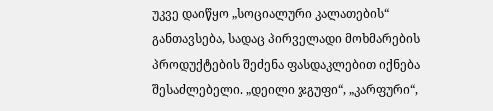უკვე დაიწყო „სოციალური კალათების“ განთავსება, სადაც პირველადი მოხმარების პროდუქტების შეძენა ფასდაკლებით იქნება შესაძლებელი. „დეილი ჯგუფი“, „კარფური“,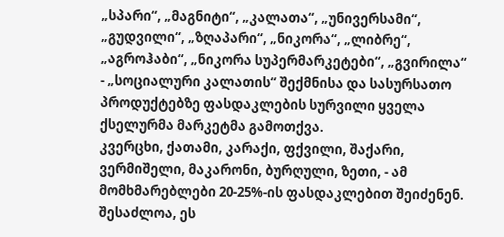„სპარი“, „მაგნიტი“, „კალათა“, „უნივერსამი“, „გუდვილი“, „ზღაპარი“, „ნიკორა“, „ლიბრე“, „აგროჰაბი“, „ნიკორა სუპერმარკეტები“, „გვირილა“ - „სოციალური კალათის“ შექმნისა და სასურსათო პროდუქტებზე ფასდაკლების სურვილი ყველა ქსელურმა მარკეტმა გამოთქვა.
კვერცხი, ქათამი, კარაქი, ფქვილი, შაქარი, ვერმიშელი, მაკარონი, ბურღული, ზეთი, - ამ მომხმარებლები 20-25%-ის ფასდაკლებით შეიძენენ.
შესაძლოა, ეს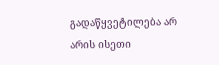გადაწყვეტილება არ არის ისეთი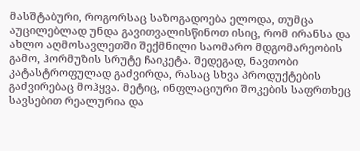მასშტაბური, როგორსაც საზოგადოება ელოდა, თუმცა აუცილებლად უნდა გავითვალისწინოთ ისიც, რომ ირანსა და ახლო აღმოსავლეთში შექმნილი საომარო მდგომარეობის გამო, ჰორმუზის სრუტე ჩაიკეტა. შედეგად, ნავთობი კატასტროფულად გაძვირდა, რასაც სხვა პროდუქტების გაძვირებაც მოჰყვა. მეტიც, ინფლაციური შოკების საფრთხეც სავსებით რეალურია და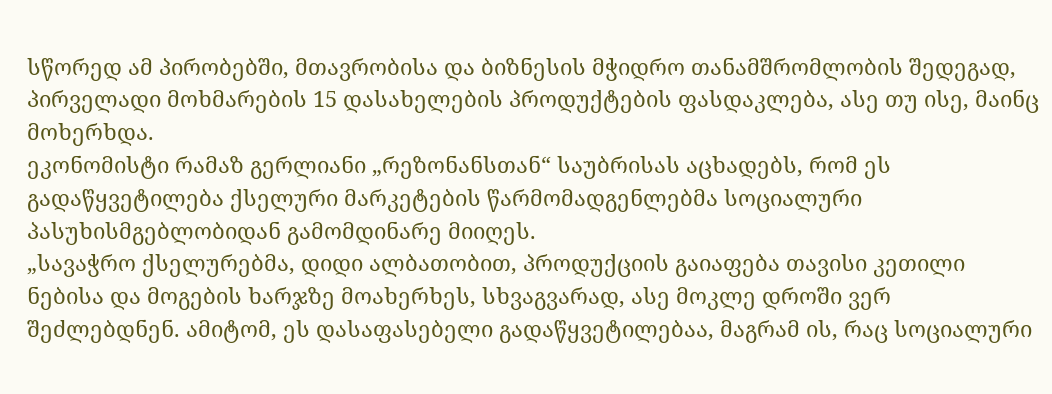სწორედ ამ პირობებში, მთავრობისა და ბიზნესის მჭიდრო თანამშრომლობის შედეგად, პირველადი მოხმარების 15 დასახელების პროდუქტების ფასდაკლება, ასე თუ ისე, მაინც მოხერხდა.
ეკონომისტი რამაზ გერლიანი „რეზონანსთან“ საუბრისას აცხადებს, რომ ეს გადაწყვეტილება ქსელური მარკეტების წარმომადგენლებმა სოციალური პასუხისმგებლობიდან გამომდინარე მიიღეს.
„სავაჭრო ქსელურებმა, დიდი ალბათობით, პროდუქციის გაიაფება თავისი კეთილი ნებისა და მოგების ხარჯზე მოახერხეს, სხვაგვარად, ასე მოკლე დროში ვერ შეძლებდნენ. ამიტომ, ეს დასაფასებელი გადაწყვეტილებაა, მაგრამ ის, რაც სოციალური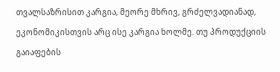თვალსაზრისით კარგია, მეორე მხრივ, გრძელვადიანად, ეკონომიკისთვის არც ისე კარგია ხოლმე. თუ პროდუქციის გაიაფების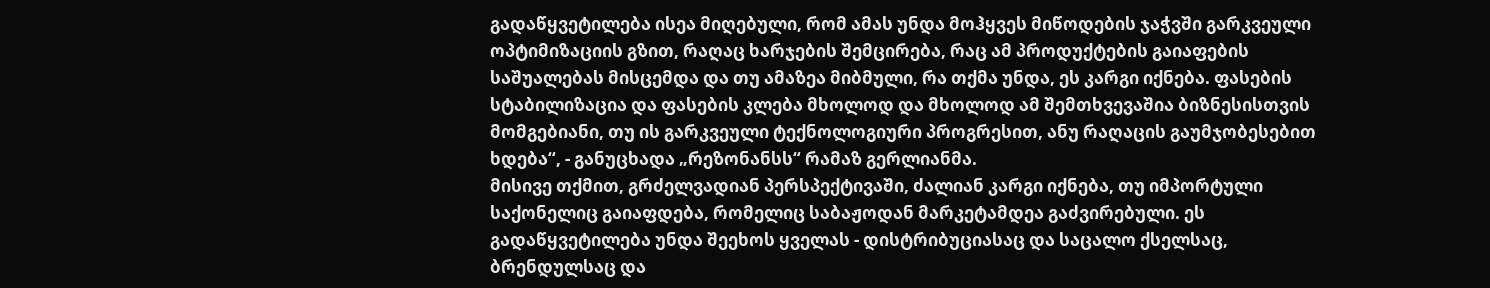გადაწყვეტილება ისეა მიღებული, რომ ამას უნდა მოჰყვეს მიწოდების ჯაჭვში გარკვეული ოპტიმიზაციის გზით, რაღაც ხარჯების შემცირება, რაც ამ პროდუქტების გაიაფების საშუალებას მისცემდა და თუ ამაზეა მიბმული, რა თქმა უნდა, ეს კარგი იქნება. ფასების სტაბილიზაცია და ფასების კლება მხოლოდ და მხოლოდ ამ შემთხვევაშია ბიზნესისთვის მომგებიანი, თუ ის გარკვეული ტექნოლოგიური პროგრესით, ანუ რაღაცის გაუმჯობესებით ხდება“, - განუცხადა „რეზონანსს“ რამაზ გერლიანმა.
მისივე თქმით, გრძელვადიან პერსპექტივაში, ძალიან კარგი იქნება, თუ იმპორტული საქონელიც გაიაფდება, რომელიც საბაჟოდან მარკეტამდეა გაძვირებული. ეს გადაწყვეტილება უნდა შეეხოს ყველას - დისტრიბუციასაც და საცალო ქსელსაც, ბრენდულსაც და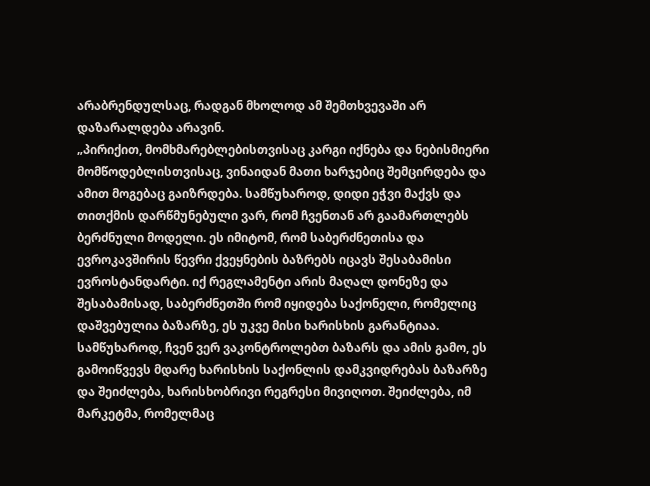არაბრენდულსაც, რადგან მხოლოდ ამ შემთხვევაში არ დაზარალდება არავინ.
„პირიქით, მომხმარებლებისთვისაც კარგი იქნება და ნებისმიერი მომწოდებლისთვისაც, ვინაიდან მათი ხარჯებიც შემცირდება და ამით მოგებაც გაიზრდება. სამწუხაროდ, დიდი ეჭვი მაქვს და თითქმის დარწმუნებული ვარ, რომ ჩვენთან არ გაამართლებს ბერძნული მოდელი. ეს იმიტომ, რომ საბერძნეთისა და ევროკავშირის წევრი ქვეყნების ბაზრებს იცავს შესაბამისი ევროსტანდარტი. იქ რეგლამენტი არის მაღალ დონეზე და შესაბამისად, საბერძნეთში რომ იყიდება საქონელი, რომელიც დაშვებულია ბაზარზე, ეს უკვე მისი ხარისხის გარანტიაა.
სამწუხაროდ, ჩვენ ვერ ვაკონტროლებთ ბაზარს და ამის გამო, ეს გამოიწვევს მდარე ხარისხის საქონლის დამკვიდრებას ბაზარზე და შეიძლება, ხარისხობრივი რეგრესი მივიღოთ. შეიძლება, იმ მარკეტმა, რომელმაც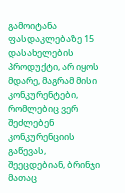გამოიტანა ფასდაკლებაზე 15 დასახელების პროდუქტი, არ იყოს მდარე, მაგრამ მისი კონკურენტები, რომლებიც ვერ შეძლებენ კონკურენციის გაწევას, შეეცდებიან, ბრინჯი მათაც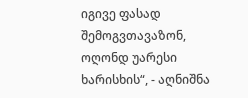იგივე ფასად შემოგვთავაზონ, ოღონდ უარესი ხარისხის“, - აღნიშნა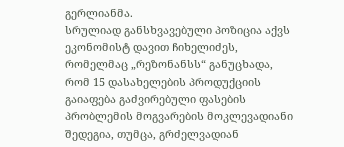გერლიანმა.
სრულიად განსხვავებული პოზიცია აქვს ეკონომისტ დავით ჩიხელიძეს, რომელმაც „რეზონანსს“ განუცხადა, რომ 15 დასახელების პროდუქციის გაიაფება გაძვირებული ფასების პრობლემის მოგვარების მოკლევადიანი შედეგია, თუმცა, გრძელვადიან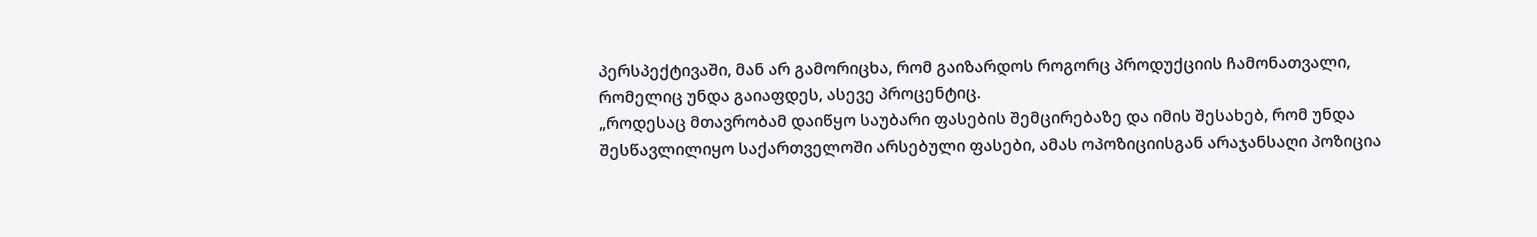პერსპექტივაში, მან არ გამორიცხა, რომ გაიზარდოს როგორც პროდუქციის ჩამონათვალი, რომელიც უნდა გაიაფდეს, ასევე პროცენტიც.
„როდესაც მთავრობამ დაიწყო საუბარი ფასების შემცირებაზე და იმის შესახებ, რომ უნდა შესწავლილიყო საქართველოში არსებული ფასები, ამას ოპოზიციისგან არაჯანსაღი პოზიცია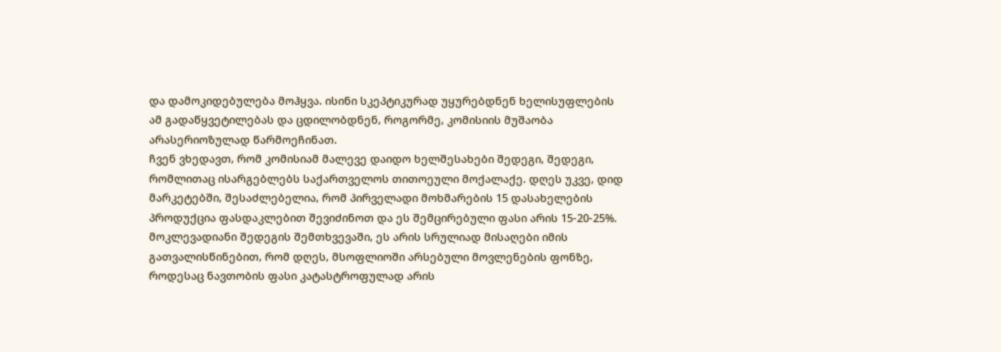და დამოკიდებულება მოჰყვა. ისინი სკეპტიკურად უყურებდნენ ხელისუფლების ამ გადაწყვეტილებას და ცდილობდნენ, როგორმე, კომისიის მუშაობა არასერიოზულად წარმოეჩინათ.
ჩვენ ვხედავთ, რომ კომისიამ მალევე დაიდო ხელშესახები შედეგი, შედეგი, რომლითაც ისარგებლებს საქართველოს თითოეული მოქალაქე. დღეს უკვე, დიდ მარკეტებში, შესაძლებელია, რომ პირველადი მოხმარების 15 დასახელების პროდუქცია ფასდაკლებით შევიძინოთ და ეს შემცირებული ფასი არის 15-20-25%. მოკლევადიანი შედეგის შემთხვევაში, ეს არის სრულიად მისაღები იმის გათვალისწინებით, რომ დღეს, მსოფლიოში არსებული მოვლენების ფონზე, როდესაც ნავთობის ფასი კატასტროფულად არის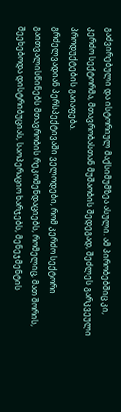გაძვირებული და ისტორიულ მაქსიმუმზეა ასული. ამ პირობებშიც კი, კერძო სექტორმა, მთავრობასთან მუშაობის შედეგად, შეძლეს გარკვეული პროდუქტების გაიაფება.
გრძელვადიან პერსპექტივაში ველოდები, რომ კერძო სექტორი გაითვალისწინებს მთავრობის რეკომენდაციებს, რომელიც, მათ შორის, შეეხებოდა დისტრიბუციას, საოპერაციო ხარჯებს, მენეჯმენტის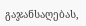გაჯანსაღებას,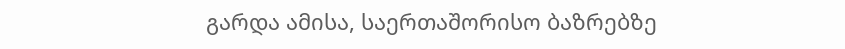გარდა ამისა, საერთაშორისო ბაზრებზე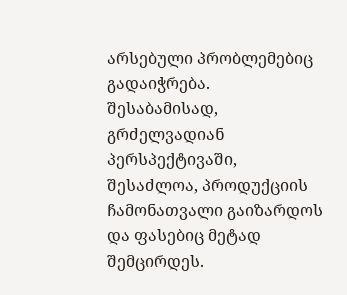არსებული პრობლემებიც გადაიჭრება. შესაბამისად, გრძელვადიან პერსპექტივაში, შესაძლოა, პროდუქციის ჩამონათვალი გაიზარდოს და ფასებიც მეტად შემცირდეს.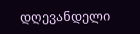დღევანდელი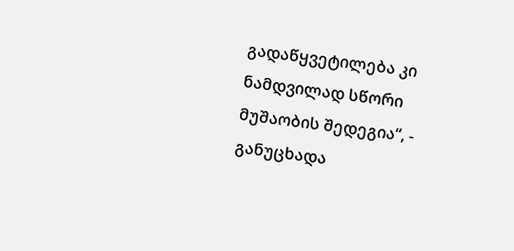გადაწყვეტილება კი ნამდვილად სწორი მუშაობის შედეგია“, - განუცხადა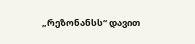„რეზონანსს“ დავით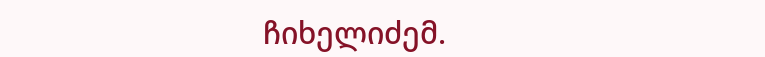ჩიხელიძემ.